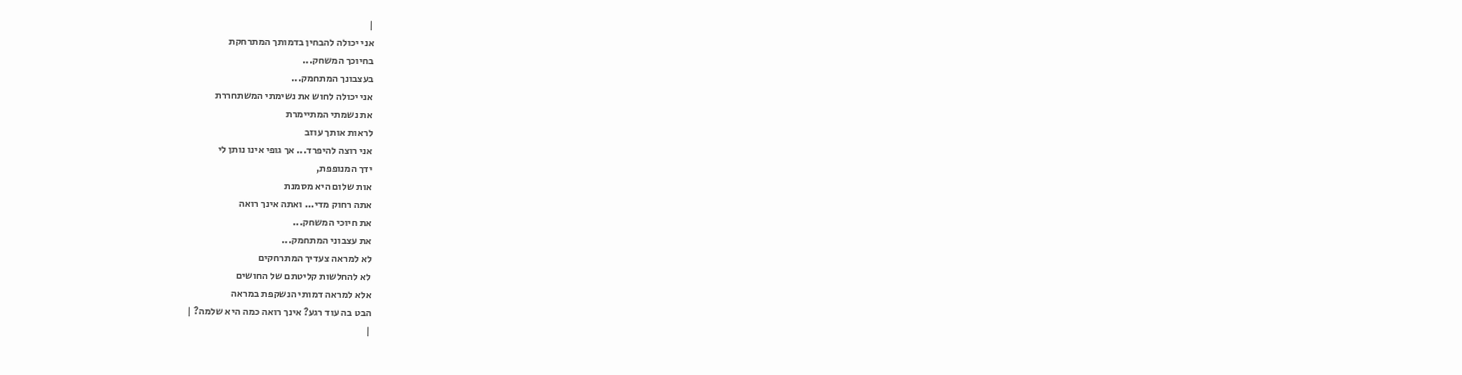|
אני יכולה להבחין בדמותך המתרחקת
בחיוכך המשחק...
בעצבונך המתחמק...
אני יכולה לחוש את נשימתי המשתחררת
את נשמתי המתיימרת
לראות אותך עוזב
אני רוצה להיפרד... אך גופי אינו נותן לי
ידך המנופפת,
אות שלום היא מסמנת
אתה רחוק מדי... ואתה אינך רואה
את חיוכי המשחק...
את עצבוני המתחמק...
לא למראה צעדיך המתרחקים
לא להחלשות קליטתם של החושים
אלא למראה דמותי הנשקפת במראה
הבט בה עוד רגע? אינך רואה כמה היא שלמה? |
|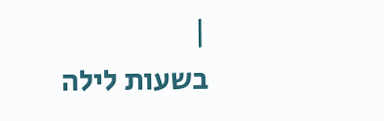|
בשעות לילה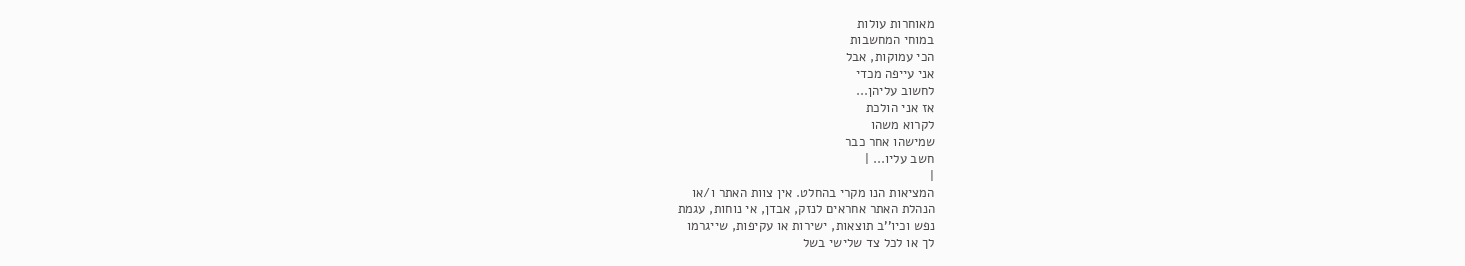מאוחרות עולות
במוחי המחשבות
הכי עמוקות, אבל
אני עייפה מכדי
לחשוב עליהן...
אז אני הולכת
לקרוא משהו
שמישהו אחר כבר
חשב עליו... |
|
המציאות הנו מקרי בהחלט. אין צוות האתר ו/או
הנהלת האתר אחראים לנזק, אבדן, אי נוחות, עגמת
נפש וכיו''ב תוצאות, ישירות או עקיפות, שייגרמו
לך או לכל צד שלישי בשל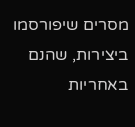מסרים שיפורסמו
ביצירות, שהנם באחריות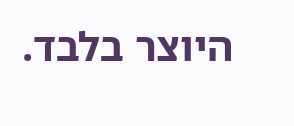היוצר בלבד.